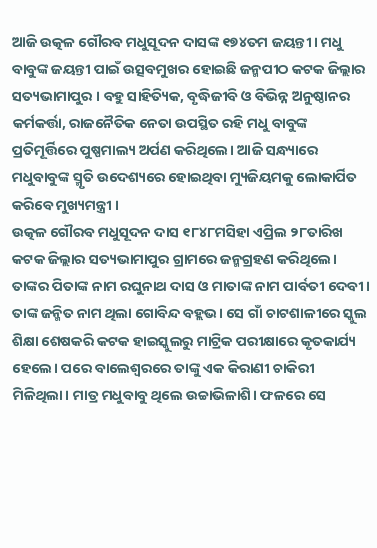ଆଜି ଉତ୍କଳ ଗୌରବ ମଧୁସୂଦନ ଦାସଙ୍କ ୧୭୪ତମ ଜୟନ୍ତୀ । ମଧୁ ବାବୁଙ୍କ ଜୟନ୍ତୀ ପାଇଁ ଉତ୍ସବମୁଖର ହୋଇଛି ଜନ୍ମପୀଠ କଟକ ଜିଲ୍ଲାର ସତ୍ୟଭାମାପୁର । ବହୁ ସାହିତ୍ୟିକ, ବୃଦ୍ଧିଜୀବି ଓ ବିଭିନ୍ନ ଅନୁଷ୍ଠାନର କର୍ମକର୍ତ୍ତା, ରାଜନୈତିକ ନେତା ଉପସ୍ଥିତ ରହି ମଧୁ ବାବୁଙ୍କ ପ୍ରତିମୂର୍ତ୍ତିରେ ପୁଷ୍ପମାଲ୍ୟ ଅର୍ପଣ କରିଥିଲେ। ଆଜି ସନ୍ଧ୍ୟାରେ ମଧୁବାବୁଙ୍କ ସ୍ମୃତି ଉଦେଶ୍ୟରେ ହୋଇଥିବା ମ୍ୟୁଜିୟମକୁ ଲୋକାର୍ପିତ କରିବେ ମୁଖ୍ୟମନ୍ତ୍ରୀ ।
ଉତ୍କଳ ଗୌରବ ମଧୁସୂଦନ ଦାସ ୧୮୪୮ମସିହା ଏପ୍ରିଲ ୨୮ତାରିଖ କଟକ ଜିଲ୍ଲାର ସତ୍ୟଭାମାପୁର ଗ୍ରାମରେ ଜନ୍ମଗ୍ରହଣ କରିଥିଲେ। ତାଙ୍କର ପିତାଙ୍କ ନାମ ରଘୁନାଥ ଦାସ ଓ ମାତାଙ୍କ ନାମ ପାର୍ବତୀ ଦେବୀ। ତାଙ୍କ ଜନ୍ମିତ ନାମ ଥିଲା ଗୋବିନ୍ଦ ବହ୍ଲଭ। ସେ ଗାଁ ଚାଟଶାଳୀରେ ସ୍କୁଲ ଶିକ୍ଷା ଶେଷକରି କଟକ ହାଇସ୍କୁଲରୁ ମାଟ୍ରିକ ପରୀକ୍ଷାରେ କୃତକାର୍ଯ୍ୟ ହେଲେ। ପରେ ବାଲେଶ୍ଵରରେ ତାଙ୍କୁ ଏକ କିରାଣୀ ଚାକିରୀ ମିଳିଥିଲା। ମାତ୍ର ମଧୁବାବୁ ଥିଲେ ଉଚ୍ଚାଭିଳାଶି। ଫଳରେ ସେ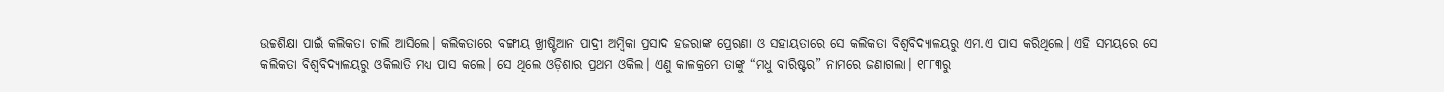ଉଚ୍ଚଶିକ୍ଷା ପାଇଁ କଲିକତା ଚାଲି ଆସିଲେ। କଲିକତାରେ ବଙ୍ଗୀୟ ଖ୍ରୀଷ୍ଟିଆନ ପାଦ୍ରୀ ଅମ୍ବିକା ପ୍ରସାଦ ହଜରାଙ୍କ ପ୍ରେରଣା ଓ ସହାୟତାରେ ସେ କଲିକତା ବିଶ୍ୱବିଦ୍ୟାଳୟରୁ ଏମ.ଏ ପାସ କରିଥିଲେ। ଏହି ସମୟରେ ସେ କଲିକତା ବିଶ୍ୱବିଦ୍ୟାଳୟରୁ ଓକିଲାତି ମଧ୍ୟ ପାସ କଲେ। ସେ ଥିଲେ ଓଡ଼ିଶାର ପ୍ରଥମ ଓକିଲ। ଏଣୁ କାଳକ୍ରମେ ତାଙ୍କୁ “ମଧୁ ବାରିଷ୍ଟର” ନାମରେ ଜଣାଗଲା। ୧୮୮୩ରୁ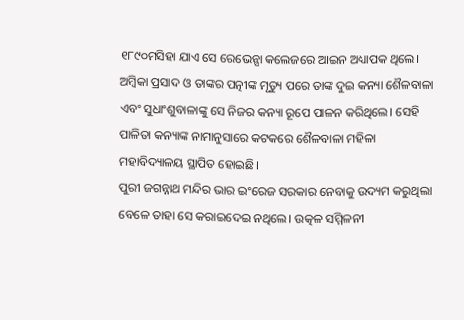୧୮୯୦ମସିହା ଯାଏ ସେ ରେଭେନ୍ସା କଲେଜରେ ଆଇନ ଅଧ୍ୟାପକ ଥିଲେ।
ଅମ୍ବିକା ପ୍ରସାଦ ଓ ତାଙ୍କର ପତ୍ନୀଙ୍କ ମୃତ୍ୟୁ ପରେ ତାଙ୍କ ଦୁଇ କନ୍ୟା ଶୈଳବାଳା ଏବଂ ସୁଧାଂଶୁବାଳାଙ୍କୁ ସେ ନିଜର କନ୍ୟା ରୂପେ ପାଳନ କରିଥିଲେ। ସେହି ପାଳିତା କନ୍ୟାଙ୍କ ନାମାନୁସାରେ କଟକରେ ଶୈଳବାଳା ମହିଳା ମହାବିଦ୍ୟାଳୟ ସ୍ଥାପିତ ହୋଇଛି।
ପୁରୀ ଜଗନ୍ନାଥ ମନ୍ଦିର ଭାର ଇଂରେଜ ସରକାର ନେବାକୁ ଉଦ୍ୟମ କରୁଥିଲା ବେଳେ ତାହା ସେ କରାଇଦେଇ ନଥିଲେ। ଉତ୍କଳ ସମ୍ମିଳନୀ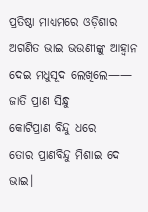ପ୍ରତିଷ୍ଠା ମାଧ୍ୟମରେ ଓଡ଼ିଶାର ଅଗଣିତ ଭାଇ ଭଉଣୀଙ୍କୁ ଆହ୍ୱାନ ଦେଇ ମଧୁସୂଦ ଲେଖିଲେ——
ଜାତି ପ୍ରାଣ ସିନ୍ଧୁ
କୋଟିପ୍ରାଣ ବିନ୍ଦୁ ଧରେ
ତୋର ପ୍ରାଣବିନ୍ଦୁ ମିଶାଇ ଦେ ଭାଇ।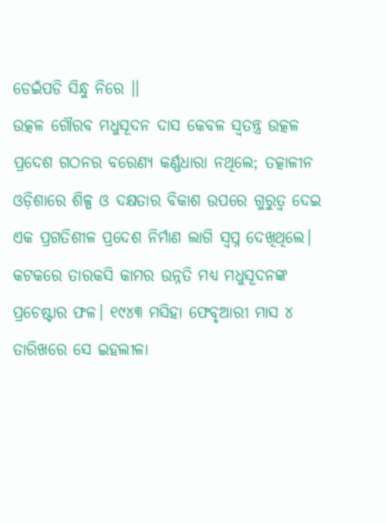ଡେଇଁପଡି ସିନ୍ଧୁ ନିରେ ।।
ଉତ୍କଳ ଗୌରବ ମଧୁସୂଦନ ଦାସ କେବଳ ସ୍ୱତନ୍ତ୍ର ଉତ୍କଳ ପ୍ରଦେଶ ଗଠନର ବରେଣ୍ୟ କର୍ଣ୍ଣଧାରା ନଥିଲେ; ତତ୍କାଳୀନ ଓଡ଼ିଶାରେ ଶିଳ୍ପ ଓ ଦକ୍ଷତାର ବିକାଶ ଉପରେ ଗୁରୁତ୍ୱ ଦେଇ ଏକ ପ୍ରଗତିଶୀଳ ପ୍ରଦେଶ ନିର୍ମାଣ ଲାଗି ସ୍ୱପ୍ନ ଦେଖିଥିଲେ। କଟକରେ ତାରକସି କାମର ଉନ୍ନତି ମଧ୍ୟ ମଧୁସୂଦନଙ୍କ ପ୍ରଚେଷ୍ଟାର ଫଳ। ୧୯୪୩ ମସିହା ଫେବୃଆରୀ ମାସ ୪ ତାରିଖରେ ସେ ଇହଲୀଳା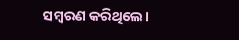ସମ୍ବରଣ କରିଥିଲେ।